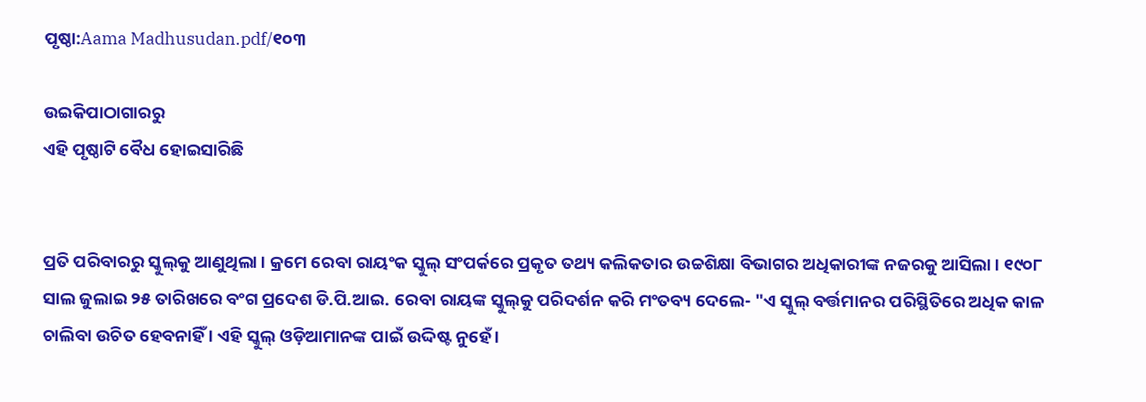ପୃଷ୍ଠା:Aama Madhusudan.pdf/୧୦୩

ଉଇକିପାଠାଗାର‌ରୁ
ଏହି ପୃଷ୍ଠାଟି ବୈଧ ହୋଇସାରିଛି


ପ୍ରତି ପରିବାରରୁ ସ୍କୁଲ୍‍କୁ ଆଣୁଥିଲା । କ୍ରମେ ରେବା ରାୟଂକ ସ୍କୁଲ୍‍ ସଂପର୍କରେ ପ୍ରକୃତ ତଥ୍ୟ କଲିକତାର ଉଚ୍ଚଶିକ୍ଷା ବିଭାଗର ଅଧିକାରୀଙ୍କ ନଜରକୁ ଆସିଲା । ୧୯୦୮ ସାଲ ଜୁଲାଇ ୨୫ ତାରିଖରେ ବଂଗ ପ୍ରଦେଶ ଡି.ପି.ଆଇ. ରେବା ରାୟଙ୍କ ସ୍କୁଲ୍‍କୁ ପରିଦର୍ଶନ କରି ମଂତବ୍ୟ ଦେଲେ- "ଏ ସ୍କୁଲ୍‍ ବର୍ତ୍ତମାନର ପରିସ୍ଥିତିରେ ଅଧିକ କାଳ ଚାଲିବା ଉଚିତ ହେବନାହିଁ । ଏହି ସ୍କୁଲ୍‍ ଓଡ଼ିଆମାନଙ୍କ ପାଇଁ ଉଦ୍ଦିଷ୍ଟ ନୁହେଁ ।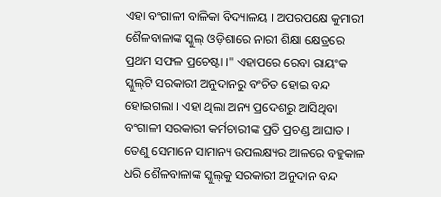ଏହା ବଂଗାଳୀ ବାଳିକା ବିଦ୍ୟାଳୟ । ଅପରପକ୍ଷେ କୁମାରୀ ଶୈଳବାଳାଙ୍କ ସ୍କୁଲ୍‍ ଓଡ଼ିଶାରେ ନାରୀ ଶିକ୍ଷା କ୍ଷେତ୍ରରେ ପ୍ରଥମ ସଫଳ ପ୍ରଚେଷ୍ଟା ।" ଏହାପରେ ରେବା ରାୟଂକ ସ୍କୁଲ୍‍ଟି ସରକାରୀ ଅନୁଦାନରୁ ବଂଚିତ ହୋଇ ବନ୍ଦ ହୋଇଗଲା । ଏହା ଥିଲା ଅନ୍ୟ ପ୍ରଦେଶରୁ ଆସିଥିବା ବଂଗାଳୀ ସରକାରୀ କର୍ମଚାରୀଙ୍କ ପ୍ରତି ପ୍ରଚଣ୍ଡ ଆଘାତ । ତେଣୁ ସେମାନେ ସାମାନ୍ୟ ଉପଲକ୍ଷ୍ୟର ଆଳରେ ବହୁକାଳ ଧରି ଶୈଳବାଳାଙ୍କ ସ୍କୁଲ୍‍କୁ ସରକାରୀ ଅନୁଦାନ ବନ୍ଦ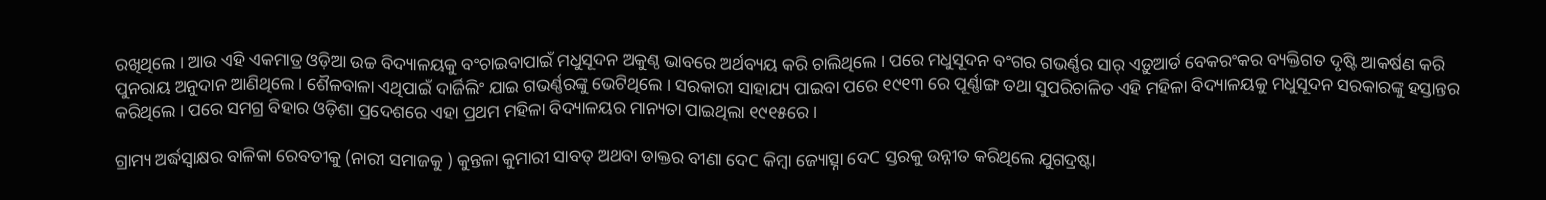ରଖିଥିଲେ । ଆଉ ଏହି ଏକମାତ୍ର ଓଡ଼ିଆ ଉଚ୍ଚ ବିଦ୍ୟାଳୟକୁ ବଂଚାଇବାପାଇଁ ମଧୁସୂଦନ ଅକୁଣ୍ଠ ଭାବରେ ଅର୍ଥବ୍ୟୟ କରି ଚାଲିଥିଲେ । ପରେ ମଧୁସୂଦନ ବଂଗର ଗଭର୍ଣ୍ଣର ସାର୍‍ ଏଡ଼ୁଆର୍ଡ ବେକରଂକର ବ୍ୟକ୍ତିଗତ ଦୃଷ୍ଟି ଆକର୍ଷଣ କରି ପୁନରାୟ ଅନୁଦାନ ଆଣିଥିଲେ । ଶୈଳବାଳା ଏଥିପାଇଁ ଦାର୍ଜିଲିଂ ଯାଇ ଗଭର୍ଣ୍ଣରଙ୍କୁ ଭେଟିଥିଲେ । ସରକାରୀ ସାହାଯ୍ୟ ପାଇବା ପରେ ୧୯୧୩ ରେ ପୂର୍ଣ୍ଣାଙ୍ଗ ତଥା ସୁପରିଚାଳିତ ଏହି ମହିଳା ବିଦ୍ୟାଳୟକୁ ମଧୁସୂଦନ ସରକାରଙ୍କୁ ହସ୍ତାନ୍ତର କରିଥିଲେ । ପରେ ସମଗ୍ର ବିହାର ଓଡ଼ିଶା ପ୍ରଦେଶରେ ଏହା ପ୍ରଥମ ମହିଳା ବିଦ୍ୟାଳୟର ମାନ୍ୟତା ପାଇଥିଲା ୧୯୧୫ରେ ।

ଗ୍ରାମ୍ୟ ଅର୍ଦ୍ଧସ୍ୱାକ୍ଷର ବାଳିକା ରେବତୀକୁ (ନାରୀ ସମାଜକୁ ) କୁନ୍ତଳା କୁମାରୀ ସାବତ୍‍ ଅଥବା ଡାକ୍ତର ବୀଣା ଦେC କିମ୍ବା ଜ୍ୟୋତ୍ସ୍ନା ଦେC ସ୍ତରକୁ ଉନ୍ନୀତ କରିଥିଲେ ଯୁଗଦ୍ରଷ୍ଟା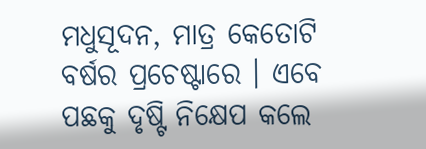ମଧୁସୂଦନ, ମାତ୍ର କେତୋଟି ବର୍ଷର ପ୍ରଚେଷ୍ଟାରେ । ଏବେ ପଛକୁ ଦୃଷ୍ଟି ନିକ୍ଷେପ କଲେ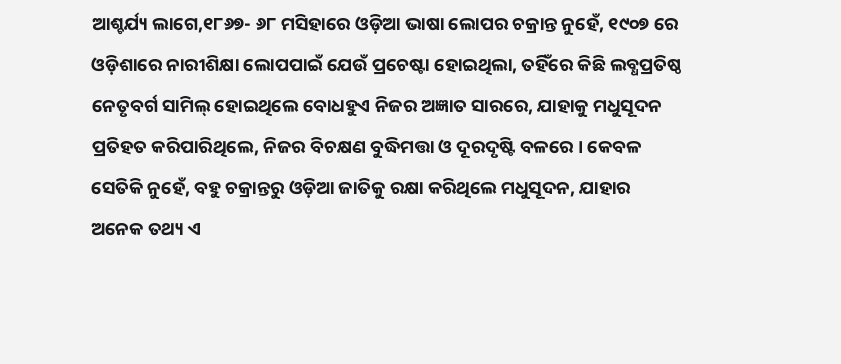ଆଶ୍ଚର୍ଯ୍ୟ ଲାଗେ,୧୮୬୭- ୬୮ ମସିହାରେ ଓଡ଼ିଆ ଭାଷା ଲୋପର ଚକ୍ରାନ୍ତ ନୁହେଁ, ୧୯୦୭ ରେ ଓଡ଼ିଶାରେ ନାରୀଶିକ୍ଷା ଲୋପପାଇଁ ଯେଉଁ ପ୍ରଚେଷ୍ଟା ହୋଇଥିଲା, ତହିଁରେ କିଛି ଲବ୍ଧପ୍ରତିଷ୍ଠ ନେତୃବର୍ଗ ସାମିଲ୍‍ ହୋଇଥିଲେ ବୋଧହୁଏ ନିଜର ଅଜ୍ଞାତ ସାରରେ, ଯାହାକୁ ମଧୁସୂଦନ ପ୍ରତିହତ କରିପାରିଥିଲେ, ନିଜର ବିଚକ୍ଷଣ ବୁଦ୍ଧିମତ୍ତା ଓ ଦୂରଦୃଷ୍ଟି ବଳରେ । କେବଳ ସେତିକି ନୁହେଁ, ବହୁ ଚକ୍ରାନ୍ତରୁ ଓଡ଼ିଆ ଜାତିକୁ ରକ୍ଷା କରିଥିଲେ ମଧୁସୂଦନ, ଯାହାର ଅନେକ ତଥ୍ୟ ଏ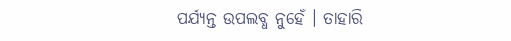ପର୍ଯ୍ୟନ୍ତ ଉପଲବ୍ଧ ନୁହେଁ । ତାହାରି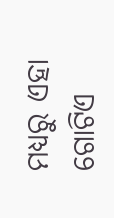ମଧ୍ୟରୁ ଏହା ଗୋଟିଏ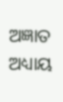ଅଜ୍ଞାତ ଅଧ୍ୟାୟ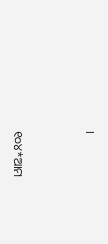।


୧୦୪*ଆମ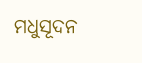ମଧୁସୂଦନ